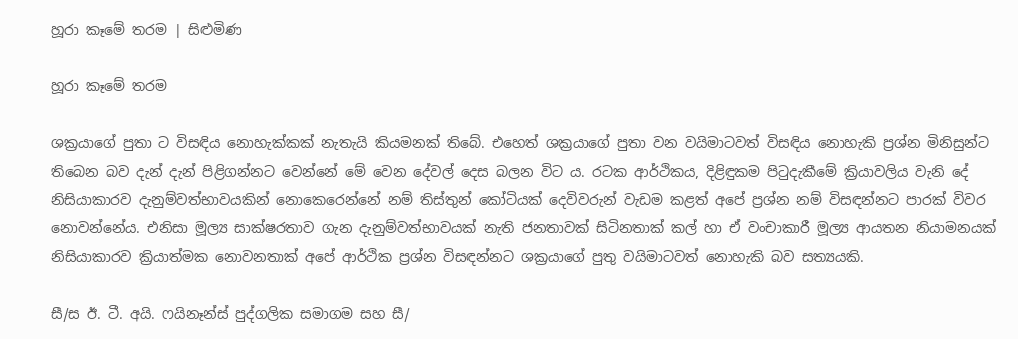හූරා කෑමේ තරම | සිළුමිණ

හූරා කෑමේ තරම

ශක්‍රයාගේ පුතා ට විසඳිය නොහැක්කක් නැතැයි කියමනක් තිබේ. එහෙත් ශක්‍රයාගේ පුතා වන වයිමාටවත් විසඳිය නොහැකි ප්‍රශ්න මිනිසුන්ට තිබෙන බව දැන් දැන් පිළිගන්නට වෙන්නේ මේ වෙන දේවල් දෙස බලන විට ය. රටක ආර්ථිකය, දිළිඳුකම පිටුදැකීමේ ක්‍රියාවලිය වැනි දේ නිසියාකාරව දැනුම්වත්භාවයකින් නොකෙරෙන්නේ නම් තිස්තුන් කෝටියක් දෙවිවරුන් වැඩම කළත් අපේ ප්‍රශ්න නම් විසඳන්නට පාරක් විවර නොවන්නේය. එනිසා මූල්‍ය සාක්ෂරතාව ගැන දැනුම්වත්භාවයක් නැති ජනතාවක් සිටිනතාක් කල් හා ඒ වංචාකාරී මූල්‍ය ආයතන නියාමනයක් නිසියාකාරව ක්‍රියාත්මක නොවනතාක් අපේ ආර්ථික ප්‍රශ්න විසඳන්නට ශක්‍රයාගේ පුතු වයිමාටවත් නොහැකි බව සත්‍යයකි.

සී/ස ඊ. ටී. අයි. ෆයිනෑන්ස් පුද්ගලික සමාගම සහ සී/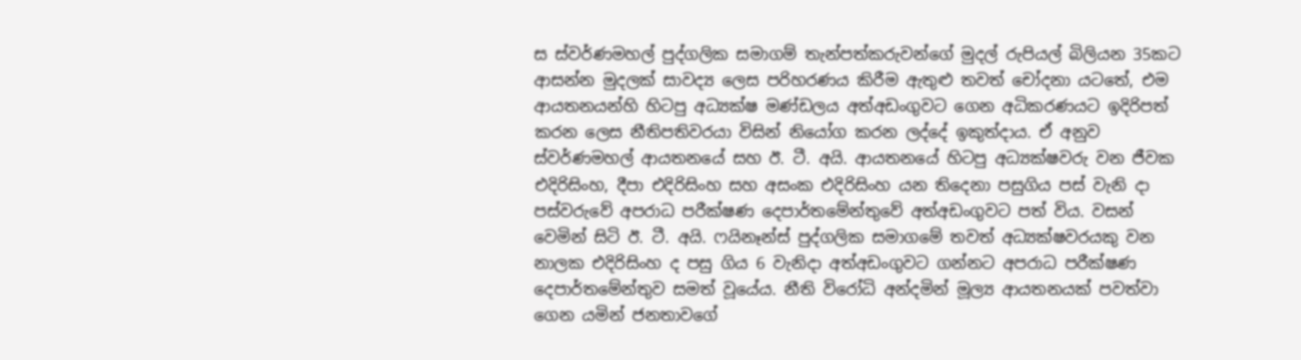ස ස්වර්ණමහල් පුද්ගලික සමාගම් තැන්පත්කරුවන්ගේ මුදල් රුපියල් බිලියන 35කට ආසන්න මුදලක් සාවද්‍ය ලෙස පරිහරණය කිරීම ඇතුළු තවත් චෝදනා යටතේ, එම ආයතනයන්හි හිටපු අධ්‍යක්ෂ මණ්ඩලය අත්අඩංගුවට ගෙන අධිකරණයට ඉදිරිපත් කරන ලෙස නීතිපතිවරයා විසින් නියෝග කරන ලද්දේ ඉකුත්දාය. ඒ අනුව ස්වර්ණමහල් ආයතනයේ සහ ඊ. ටී. අයි. ආයතනයේ හිටපු අධ්‍යක්ෂවරු වන ජීවක එදිරිසිංහ, දීපා එදිරිසිංහ සහ අසංක එදිරිසිංහ යන තිදෙනා පසුගිය පස් වැනි දා පස්වරුවේ අපරාධ පරීක්ෂණ දෙපාර්තමේන්තුවේ අත්අඩංගුවට පත් විය. වසන් වෙමින් සිටි ඊ. ටී. අයි. ෆයිනෑන්ස් පුද්ගලික සමාගමේ තවත් අධ්‍යක්ෂවරයකු වන නාලක එදිරිසිංහ ද පසු ගිය 6 වැනිදා අත්අඩංගුවට ගන්නට අපරාධ පරීක්ෂණ දෙපාර්තමේන්තුව සමත් වූයේය. නීති විරෝධි අන්දමින් මූල්‍ය ආයතනයක් පවත්වා ගෙන යමින් ජනතාවගේ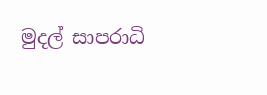මුදල් සාපරාධි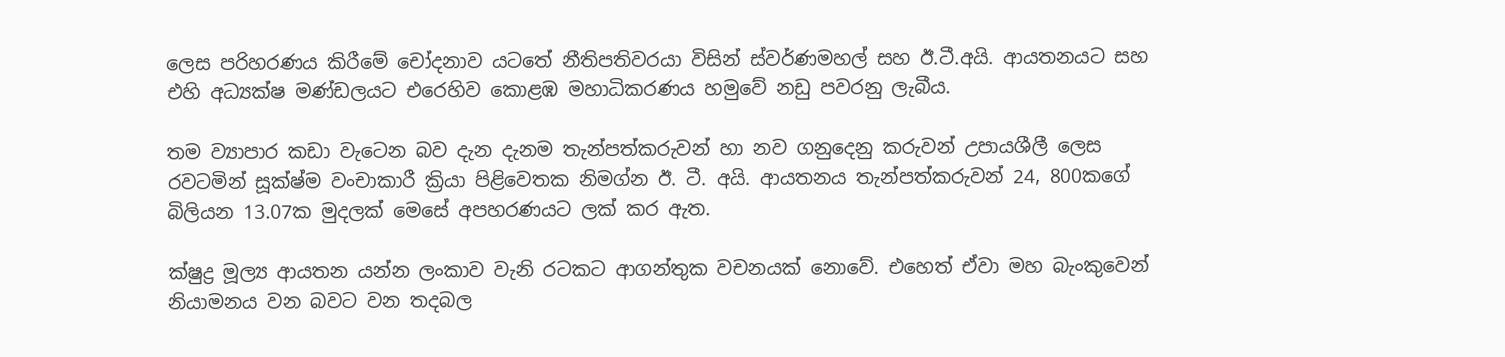ලෙස පරිහරණය කිරීමේ චෝදනාව යටතේ නීතිපතිවරයා විසින් ස්වර්ණමහල් සහ ඊ.ටී.අයි. ආයතනයට සහ එහි අධ්‍යක්ෂ මණ්ඩලයට එරෙහිව කොළඹ මහාධිකරණය හමුවේ නඩු පවරනු ලැබීය.

තම ව්‍යාපාර කඩා වැටෙන බව දැන දැනම තැන්පත්කරුවන් හා නව ගනුදෙනු කරුවන් උපායශීලී ලෙස රවටමින් සූක්ෂ්ම වංචාකාරී ක්‍රියා පිළිවෙතක නිමග්න ඊ. ටී. අයි. ආයතනය තැන්පත්කරුවන් 24, 800කගේ බිලියන 13.07ක මුදලක් මෙසේ අපහරණයට ලක් කර ඇත.

ක්ෂුද්‍ර මූල්‍ය ආයතන යන්න ලංකාව වැනි රටකට ආගන්තුක වචනයක් නොවේ. එහෙත් ඒවා මහ බැංකුවෙන් නියාමනය වන බවට වන තදබල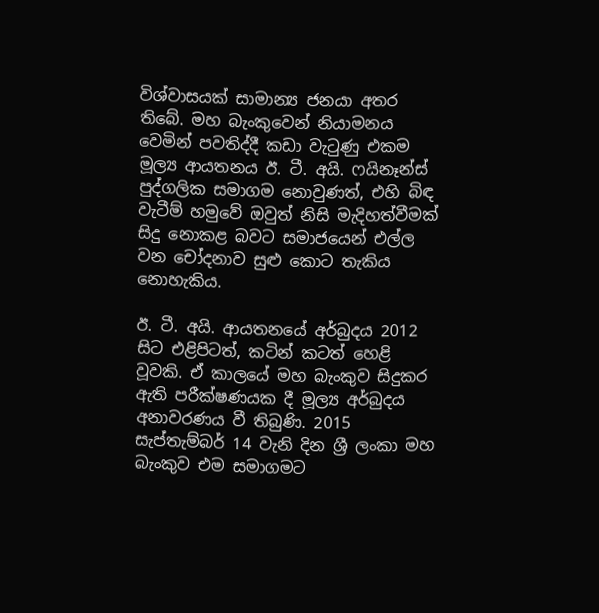විශ්වාසයක් සාමාන්‍ය ජනයා අතර තිබේ. මහ බැංකුවෙන් නියාමනය වෙමින් පවතිද්දී කඩා වැටුණු එකම මූල්‍ය ආයතනය ඊ. ටී. අයි. ෆයිනෑන්ස් පුද්ගලික සමාගම නොවුණත්, එහි බිඳ වැටීම් හමුවේ ඔවුත් නිසි මැදිහත්වීමක් සිදු නොකළ බවට සමාජයෙන් එල්ල වන චෝදනාව සුළු කොට තැකිය නොහැකිය.

ඊ. ටී. අයි. ආයතනයේ අර්බුදය 2012 සිට එළිපිටත්, කටින් කටත් හෙළි වූවකි. ඒ කාලයේ මහ බැංකුව සිදුකර ඇති පරීක්ෂණයක දී මූල්‍ය අර්බුදය අනාවරණය වී තිබුණි. 2015 සැප්තැම්බර් 14 වැනි දින ශ්‍රී ලංකා මහ බැංකුව එම සමාගමට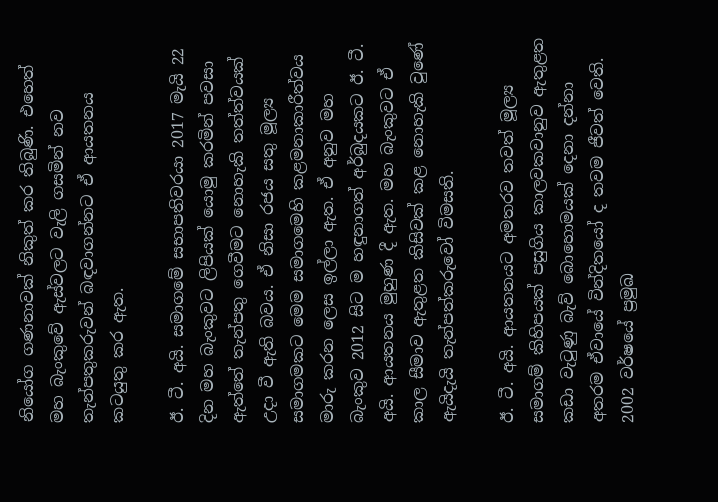නියෝග ගණනාවක් නිකුත් කර තිබුණි. එහෙත් මහ බැංකුවේ ඇස්වලට වැලි ගසමින් නව තැන්පතුකරුවන් බඳවාගන්නට ඒ ආයතනය කටයුතු කර ඇත.

ඊ. ටී. අයි. සමාගමේ සභාපතිවරයා 2017 මැයි 22 දින මහ බැංකුවට ලිපියක් යොමු කරමින් පවසා ඇත්තේ තැන්පතු ගෙවීමට නොහැකි තත්ත්වයක් උදා වී ඇති බවය. ඒ නිසා රජය සතු මූල්‍ය සමාගමකට මෙම සමාගමෙහි කළමනාකාරීත්වය මාරු කරන ලෙස ඉල්ලා ඇත. ඒ අනුව මහ බැංකුව 2012 සිට ම හඳුනාගත් අර්බුදයකට ඊ. ටී. අයි. ආයතනය මුහුණ දී ඇත. මහ බැංකුවට ඒ කාල සීමාව ඇතුළත කිසිවක් කළ නොහැකි වුණේ ඇයිදැයි තැන්පත්කරුවෝ විමසති.

ඊ. ටී. අයි. ආයතනයට අමතරව තවත් මූල්‍ය සමාගම් කිහිපයක් පසුගිය කාලවකවානුව ඇතුළත කඩා වැටුණු බැව් බොහොමයක් දෙනා දන්නා අතරම ඒවායේ වින්දිතයෝ ද තවම ජීවත් වෙති. 2002 වර්ෂයේ ප්‍රමුඛ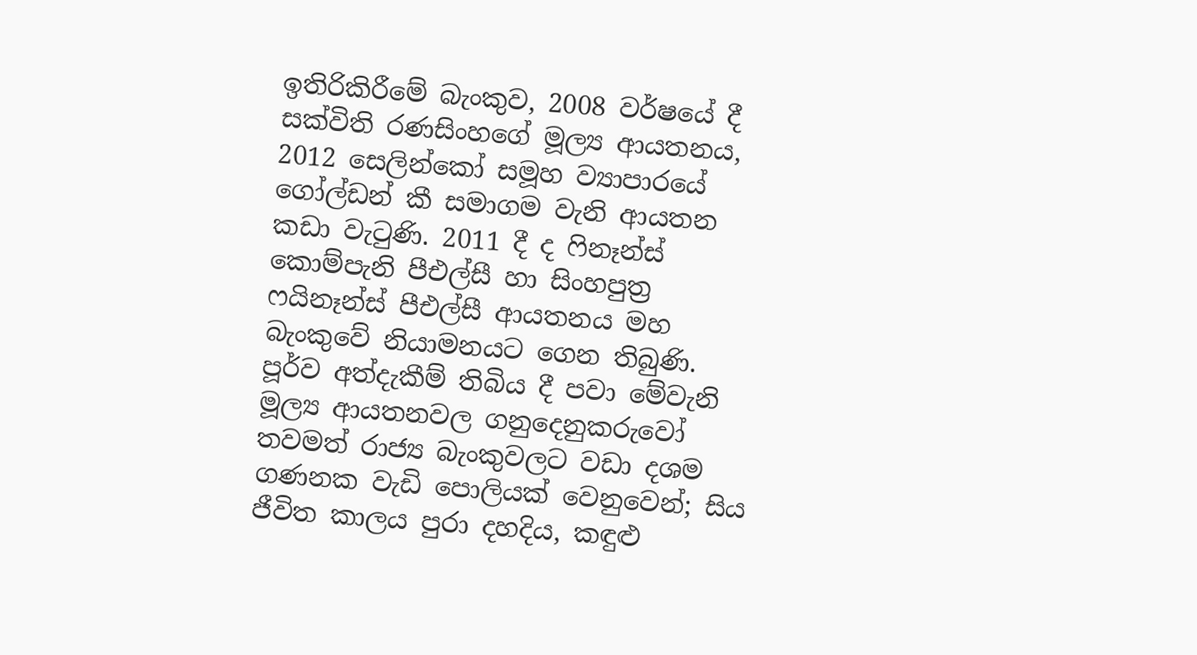ඉතිරිකිරීමේ බැංකුව, 2008 වර්ෂයේ දී සක්විති රණසිංහගේ මූල්‍ය ආයතනය, 2012 සෙලින්කෝ සමූහ ව්‍යාපාරයේ ගෝල්ඩන් කී සමාගම වැනි ආයතන කඩා වැටුණි. 2011 දී ද ෆිනෑන්ස් කොම්පැනි පීඑල්සී හා සිංහපුත්‍ර ෆයිනෑන්ස් පීඑල්සී ආයතනය මහ බැංකුවේ නියාමනයට ගෙන තිබුණි. පූර්ව අත්දැකීම් තිබිය දී පවා මේවැනි මූල්‍ය ආයතනවල ගනුදෙනුකරුවෝ තවමත් රාජ්‍ය බැංකුවලට වඩා දශම ගණනක වැඩි පොලියක් වෙනුවෙන්; සිය ජීවිත කාලය පුරා දහදිය, කඳුළු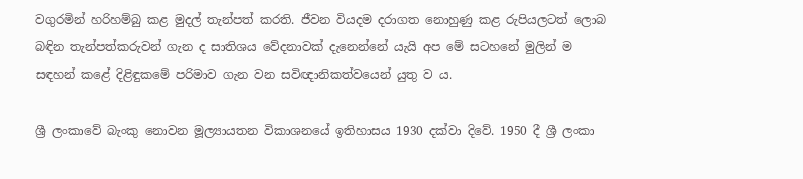වගුරමින් හරිහම්බු කළ මුදල් තැන්පත් කරති. ජීවන වියදම දරාගත නොහුණු කළ රුපියලටත් ලොබ බඳින තැන්පත්කරුවන් ගැන ද සාතිශය වේදනාවක් දැනෙන්නේ යැයි අප මේ සටහනේ මුලින් ම සඳහන් කළේ දිළිඳුකමේ පරිමාව ගැන වන සවිඥානිකත්වයෙන් යුතු ව ය.

ශ්‍රී ලංකාවේ බැංකු නොවන මූල්‍යායතන විකාශනයේ ඉතිහාසය 1930 දක්වා දිවේ. 1950 දී ශ්‍රී ලංකා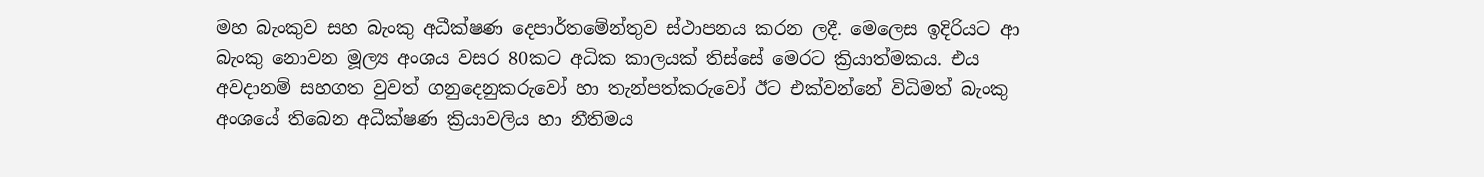මහ බැංකුව සහ බැංකු අධීක්ෂණ දෙපාර්තමේන්තුව ස්ථාපනය කරන ලදී. මෙලෙස ඉදිරියට ආ බැංකු නොවන මූල්‍ය අංශය වසර 80කට අධික කාලයක් තිස්සේ මෙරට ක්‍රියාත්මකය. එය අවදානම් සහගත වුවත් ගනුදෙනුකරුවෝ හා තැන්පත්කරුවෝ ඊට එක්වන්නේ විධිමත් බැංකු අංශයේ තිබෙන අධීක්ෂණ ක්‍රියාවලිය හා නීතිමය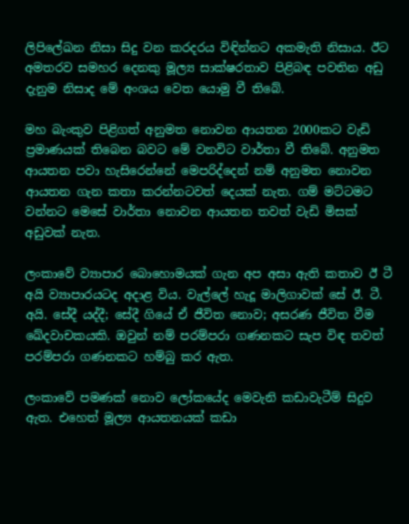ලිපිලේඛන නිසා සිදු වන කරදරය විඳින්නට අකමැති නිසාය. ඊට අමතරව සමහර දෙනකු මූල්‍ය සාක්ෂරතාව පිළිබඳ පවතින අඩු දැනුම නිසාද මේ අංශය වෙත යොමු වී තිබේ.

මහ බැංකුව පිළිගත් අනුමත නොවන ආයතන 2000කට වැඩි ප්‍රමාණයක් තිබෙන බවට මේ වනවිට වාර්තා වී තිබේ. අනුමත ආයතන පවා හැසිරෙන්නේ මෙපරිද්දෙන් නම් අනුමත නොවන ආයතන ගැන කතා කරන්නටවත් දෙයක් නැත. ගම් මට්ටමට වන්නට මෙසේ වාර්තා නොවන ආයතන තවත් වැඩි මිසක් අඩුවක් නැත.

ලංකාවේ ව්‍යාපාර බොහොමයක් ගැන අප අසා ඇති කතාව ඊ ටී අයි ව්‍යාපාරයටද අදාළ විය. වැල්ලේ හැදූ මාලිගාවක් සේ ඊ. ටී. අයි. සේදී යද්දී; සේදී ගියේ ඒ ජීවිත නොව; අසරණ ජීවිත වීම ඛේදවාචකයකි. ඔවුන් නම් පරම්පරා ගණනකට සැප විඳ තවත් පරම්පරා ගණනකට හම්බු කර ඇත.

ලංකාවේ පමණක් නොව ලෝකයේද මෙවැනි කඩාවැටීම් සිදුව ඇත. එහෙත් මූල්‍ය ආයතනයක් කඩා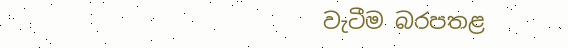වැටීම බරපතළ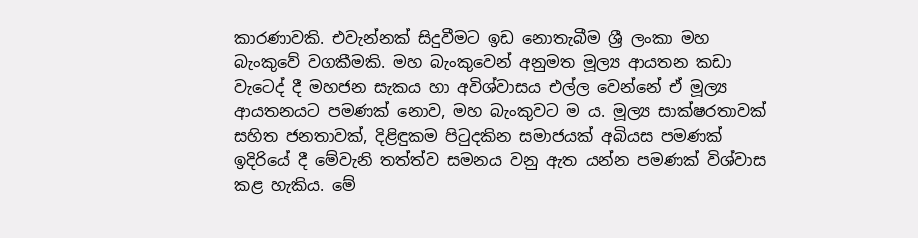කාරණාවකි. එවැන්නක් සිදුවීමට ඉඩ නොතැබීම ශ්‍රී ලංකා මහ බැංකුවේ වගකීමකි. මහ බැංකුවෙන් අනුමත මූල්‍ය ආයතන කඩා වැටෙද් දී මහජන සැකය හා අවිශ්වාසය එල්ල වෙන්නේ ඒ මූල්‍ය ආයතනයට පමණක් නොව, මහ බැංකුවට ම ය. මූල්‍ය සාක්ෂරතාවක් සහිත ජනතාවක්, දිළිඳුකම පිටුදකින සමාජයක් අබියස පමණක් ඉදිරියේ දී මේවැනි තත්ත්ව සමනය වනු ඇත යන්න පමණක් විශ්වාස කළ හැකිය. මේ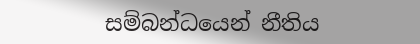සම්බන්ධයෙන් නීතිය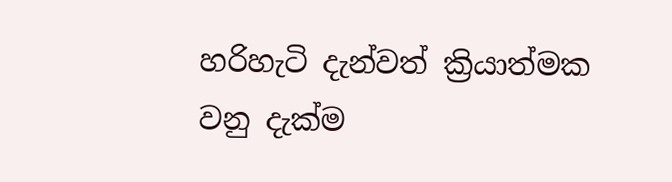හරිහැටි දැන්වත් ක්‍රියාත්මක වනු දැක්ම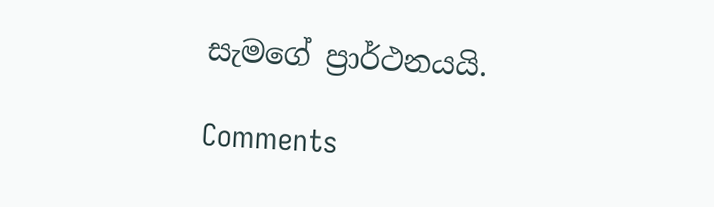සැමගේ ප්‍රාර්ථනයයි.

Comments